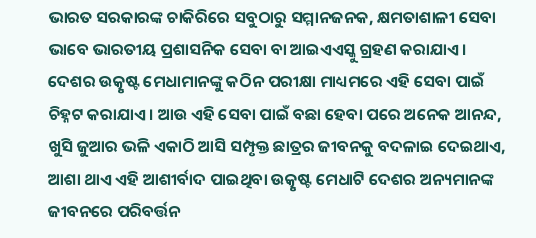ଭାରତ ସରକାରଙ୍କ ଚାକିରିରେ ସବୁଠାରୁ ସମ୍ମାନଜନକ, କ୍ଷମତାଶାଳୀ ସେବା ଭାବେ ଭାରତୀୟ ପ୍ରଶାସନିକ ସେବା ବା ଆଇଏଏସ୍କୁ ଗ୍ରହଣ କରାଯାଏ। ଦେଶର ଉତ୍କୃଷ୍ଟ ମେଧାମାନଙ୍କୁ କଠିନ ପରୀକ୍ଷା ମାଧ୍ୟମରେ ଏହି ସେବା ପାଇଁ ଚିହ୍ନଟ କରାଯାଏ। ଆଉ ଏହି ସେବା ପାଇଁ ବଛା ହେବା ପରେ ଅନେକ ଆନନ୍ଦ, ଖୁସି ଜୁଆର ଭଳି ଏକାଠି ଆସି ସମ୍ପୃକ୍ତ ଛାତ୍ରର ଜୀବନକୁ ବଦଳାଇ ଦେଇଥାଏ, ଆଶା ଥାଏ ଏହି ଆଶୀର୍ବାଦ ପାଇଥିବା ଉତ୍କୃଷ୍ଟ ମେଧାଟି ଦେଶର ଅନ୍ୟମାନଙ୍କ ଜୀବନରେ ପରିବର୍ତ୍ତନ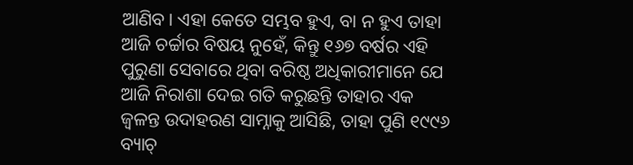ଆଣିବ। ଏହା କେତେ ସମ୍ଭବ ହୁଏ, ବା ନ ହୁଏ ତାହା ଆଜି ଚର୍ଚ୍ଚାର ବିଷୟ ନୁହେଁ, କିନ୍ତୁ ୧୬୭ ବର୍ଷର ଏହି ପୁରୁଣା ସେବାରେ ଥିବା ବରିଷ୍ଠ ଅଧିକାରୀମାନେ ଯେ ଆଜି ନିରାଶା ଦେଇ ଗତି କରୁଛନ୍ତି ତାହାର ଏକ ଜ୍ୱଳନ୍ତ ଉଦାହରଣ ସାମ୍ନାକୁ ଆସିଛି, ତାହା ପୁଣି ୧୯୯୬ ବ୍ୟାଚ୍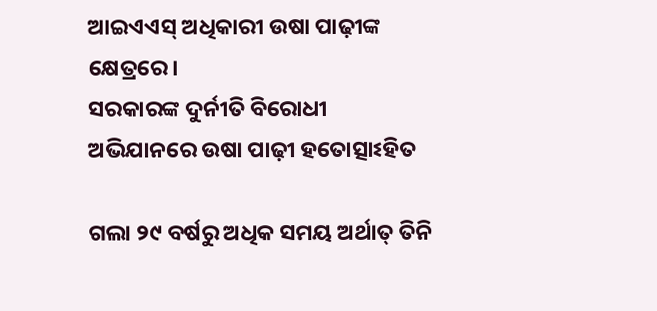ଆଇଏଏସ୍ ଅଧିକାରୀ ଉଷା ପାଢ଼ୀଙ୍କ କ୍ଷେତ୍ରରେ।
ସରକାରଙ୍କ ଦୁର୍ନୀତି ବିରୋଧୀ ଅଭିଯାନରେ ଉଷା ପାଢ଼ୀ ହତୋତ୍ସାଽହିତ

ଗଲା ୨୯ ବର୍ଷରୁ ଅଧିକ ସମୟ ଅର୍ଥାତ୍ ତିନି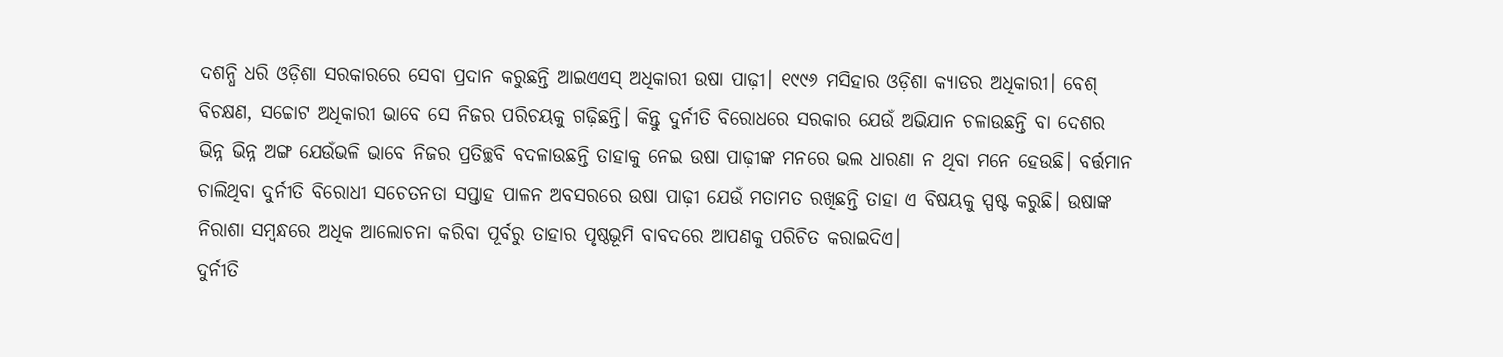ଦଶନ୍ଧି ଧରି ଓଡ଼ିଶା ସରକାରରେ ସେବା ପ୍ରଦାନ କରୁଛନ୍ତି ଆଇଏଏସ୍ ଅଧିକାରୀ ଉଷା ପାଢ଼ୀ। ୧୯୯୬ ମସିହାର ଓଡ଼ିଶା କ୍ୟାଡର ଅଧିକାରୀ। ବେଶ୍ ବିଚକ୍ଷଣ, ସଚ୍ଚୋଟ ଅଧିକାରୀ ଭାବେ ସେ ନିଜର ପରିଚୟକୁ ଗଢ଼ିଛନ୍ତି। କିନ୍ତୁ ଦୁର୍ନୀତି ବିରୋଧରେ ସରକାର ଯେଉଁ ଅଭିଯାନ ଚଳାଉଛନ୍ତି ବା ଦେଶର ଭିନ୍ନ ଭିନ୍ନ ଅଙ୍ଗ ଯେଉଁଭଳି ଭାବେ ନିଜର ପ୍ରତିଚ୍ଛବି ବଦଳାଉଛନ୍ତି ତାହାକୁ ନେଇ ଉଷା ପାଢ଼ୀଙ୍କ ମନରେ ଭଲ ଧାରଣା ନ ଥିବା ମନେ ହେଉଛି। ବର୍ତ୍ତମାନ ଚାଲିଥିବା ଦୁର୍ନୀତି ବିରୋଧୀ ସଚେତନତା ସପ୍ତାହ ପାଳନ ଅବସରରେ ଉଷା ପାଢ଼ୀ ଯେଉଁ ମତାମତ ରଖିଛନ୍ତି ତାହା ଏ ବିଷୟକୁ ସ୍ପଷ୍ଟ କରୁଛି। ଉଷାଙ୍କ ନିରାଶା ସମ୍ବନ୍ଧରେ ଅଧିକ ଆଲୋଚନା କରିବା ପୂର୍ବରୁ ତାହାର ପୃଷ୍ଠଭୂମି ବାବଦରେ ଆପଣକୁ ପରିଚିତ କରାଇଦିଏ।
ଦୁର୍ନୀତି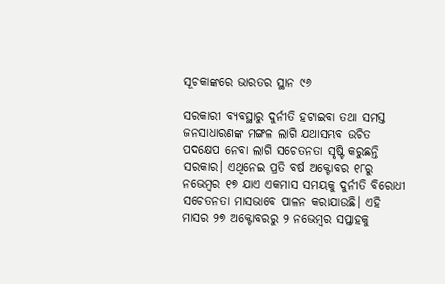ସୂଚକାଙ୍କରେ ଭାରତର ସ୍ଥାନ ୯୬

ସରକାରୀ ବ୍ୟବସ୍ଥାରୁ ଦୁର୍ନୀତି ହଟାଇବା ତଥା ସମସ୍ତ ଜନସାଧାରଣଙ୍କ ମଙ୍ଗଳ ଲାଗି ଯଥାସମ୍ଭବ ଉଚିତ ପଦକ୍ଷେପ ନେବା ଲାଗି ସଚେତନତା ସୃଷ୍ଟି କରୁଛନ୍ତି ସରକାର। ଏଥିନେଇ ପ୍ରତି ବର୍ଷ ଅକ୍ଟୋବର ୧୮ରୁ ନଭେମ୍ବର ୧୭ ଯାଏ ଏକମାସ ସମୟକୁ ଦୁର୍ନୀତି ବିରୋଧୀ ସଚେତନତା ମାସଭାବେ ପାଳନ କରାଯାଉଛି। ଏହି ମାସର ୨୭ ଅକ୍ଟୋବରରୁ ୨ ନଭେମ୍ବର ସପ୍ତାହକୁ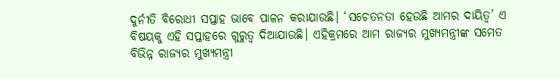ଦୁର୍ନୀତି ବିରୋଧୀ ସପ୍ତାହ ଭାବେ ପାଳନ କରାଯାଉଛି। ‘ସଚେତନତା ହେଉଛି ଆମର ଦାୟିତ୍ୱ’ ଏ ବିଷୟକୁ ଏହି ସପ୍ତାହରେ ଗୁରୁତ୍ୱ ଦିଆଯାଉଛି। ଏହିକ୍ରମରେ ଆମ ରାଜ୍ୟର ମୁଖ୍ୟମନ୍ତ୍ରୀଙ୍କ ସମେତ ବିଭିନ୍ନ ରାଜ୍ୟର ମୁଖ୍ୟମନ୍ତ୍ରୀ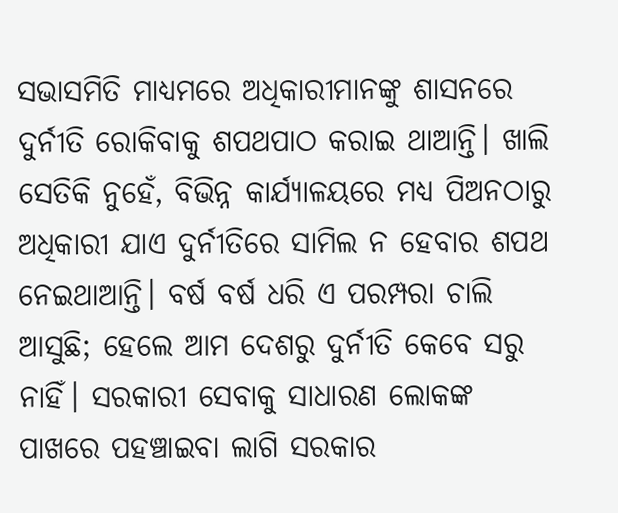ସଭାସମିତି ମାଧ୍ୟମରେ ଅଧିକାରୀମାନଙ୍କୁ ଶାସନରେ ଦୁର୍ନୀତି ରୋକିବାକୁ ଶପଥପାଠ କରାଇ ଥାଆନ୍ତି। ଖାଲି ସେତିକି ନୁହେଁ, ବିଭିନ୍ନ କାର୍ଯ୍ୟାଳୟରେ ମଧ୍ୟ ପିଅନଠାରୁ ଅଧିକାରୀ ଯାଏ ଦୁର୍ନୀତିରେ ସାମିଲ ନ ହେବାର ଶପଥ ନେଇଥାଆନ୍ତି। ବର୍ଷ ବର୍ଷ ଧରି ଏ ପରମ୍ପରା ଚାଲି ଆସୁଛି; ହେଲେ ଆମ ଦେଶରୁ ଦୁର୍ନୀତି କେବେ ସରୁ ନାହିଁ। ସରକାରୀ ସେବାକୁ ସାଧାରଣ ଲୋକଙ୍କ ପାଖରେ ପହଞ୍ଚାଇବା ଲାଗି ସରକାର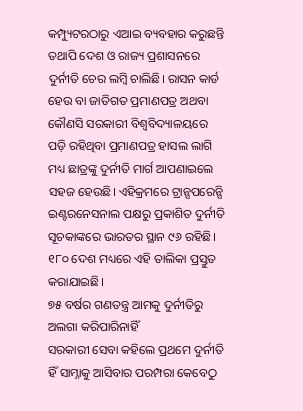କମ୍ପ୍ୟୁଟରଠାରୁ ଏଆଇ ବ୍ୟବହାର କରୁଛନ୍ତି ତଥାପି ଦେଶ ଓ ରାଜ୍ୟ ପ୍ରଶାସନରେ ଦୁର୍ନୀତି ଚେର ଲମ୍ବି ଚାଲିଛି। ରାସନ କାର୍ଡ ହେଉ ବା ଜାତିଗତ ପ୍ରମାଣପତ୍ର ଅଥବା କୌଣସି ସରକାରୀ ବିଶ୍ୱବିଦ୍ୟାଳୟରେ ପଡ଼ି ରହିଥିବା ପ୍ରମାଣପତ୍ର ହାସଲ ଲାଗି ମଧ୍ୟ ଛାତ୍ରଙ୍କୁ ଦୁର୍ନୀତି ମାର୍ଗ ଆପଣାଇଲେ ସହଜ ହେଉଛି। ଏହିକ୍ରମରେ ଟ୍ରାନ୍ସପରେନ୍ସି ଇଣ୍ଟରନେସନାଲ ପକ୍ଷରୁ ପ୍ରକାଶିତ ଦୁର୍ନୀତି ସୂଚକାଙ୍କରେ ଭାରତର ସ୍ଥାନ ୯୬ ରହିଛି। ୧୮୦ ଦେଶ ମଧ୍ୟରେ ଏହି ତାଲିକା ପ୍ରସ୍ତୁତ କରାଯାଇଛି।
୭୫ ବର୍ଷର ଗଣତନ୍ତ୍ର ଆମକୁ ଦୁର୍ନୀତିରୁ ଅଲଗା କରିପାରିନାହିଁ
ସରକାରୀ ସେବା କହିଲେ ପ୍ରଥମେ ଦୁର୍ନୀତି ହିଁ ସାମ୍ନାକୁ ଆସିବାର ପରମ୍ପରା କେବେଠୁ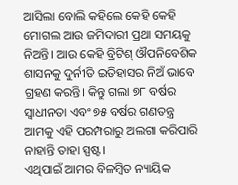ଆସିଲା ବୋଲି କହିଲେ କେହି କେହି ମୋଗଲ ଆଉ ଜମିଦାରୀ ପ୍ରଥା ସମୟକୁ ନିଅନ୍ତି। ଆଉ କେହି ବ୍ରିଟିଶ୍ ଔପନିବେଶିକ ଶାସନକୁ ଦୁର୍ନୀତି ଇତିହାସର ନିଅଁ ଭାବେ ଗ୍ରହଣ କରନ୍ତି। କିନ୍ତୁ ଗଲା ୭୮ ବର୍ଷର ସ୍ୱାଧୀନତା ଏବଂ ୭୫ ବର୍ଷର ଗଣତନ୍ତ୍ର ଆମକୁ ଏହି ପରମ୍ପରାରୁ ଅଲଗା କରିପାରି ନାହାନ୍ତି ତାହା ସ୍ପଷ୍ଟ।
ଏଥିପାଇଁ ଆମର ବିଳମ୍ବିତ ନ୍ୟାୟିକ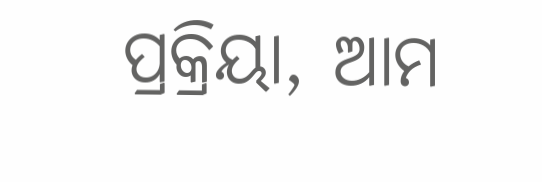ପ୍ରକ୍ରିୟା, ଆମ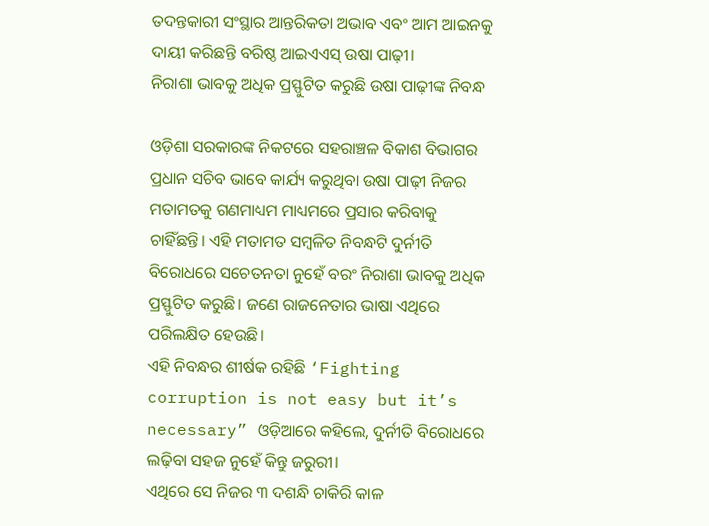ତଦନ୍ତକାରୀ ସଂସ୍ଥାର ଆନ୍ତରିକତା ଅଭାବ ଏବଂ ଆମ ଆଇନକୁ ଦାୟୀ କରିଛନ୍ତି ବରିଷ୍ଠ ଆଇଏଏସ୍ ଉଷା ପାଢ଼ୀ।
ନିରାଶା ଭାବକୁ ଅଧିକ ପ୍ରସ୍ଫୁଟିତ କରୁଛି ଉଷା ପାଢ଼ୀଙ୍କ ନିବନ୍ଧ

ଓଡ଼ିଶା ସରକାରଙ୍କ ନିକଟରେ ସହରାଞ୍ଚଳ ବିକାଶ ବିଭାଗର ପ୍ରଧାନ ସଚିବ ଭାବେ କାର୍ଯ୍ୟ କରୁଥିବା ଉଷା ପାଢ଼ୀ ନିଜର ମତାମତକୁ ଗଣମାଧ୍ୟମ ମାଧ୍ୟମରେ ପ୍ରସାର କରିବାକୁ ଚାହିଁଛନ୍ତି। ଏହି ମତାମତ ସମ୍ବଳିତ ନିବନ୍ଧଟି ଦୁର୍ନୀତି ବିରୋଧରେ ସଚେତନତା ନୁହେଁ ବରଂ ନିରାଶା ଭାବକୁ ଅଧିକ ପ୍ରସ୍ଫୁଟିତ କରୁଛି। ଜଣେ ରାଜନେତାର ଭାଷା ଏଥିରେ ପରିଲକ୍ଷିତ ହେଉଛି।
ଏହି ନିବନ୍ଧର ଶୀର୍ଷକ ରହିଛି ‘Fighting corruption is not easy but it’s necessary” ଓଡ଼ିଆରେ କହିଲେ, ଦୁର୍ନୀତି ବିରୋଧରେ ଲଢ଼ିବା ସହଜ ନୁହେଁ କିନ୍ତୁ ଜରୁରୀ।
ଏଥିରେ ସେ ନିଜର ୩ ଦଶନ୍ଧି ଚାକିରି କାଳ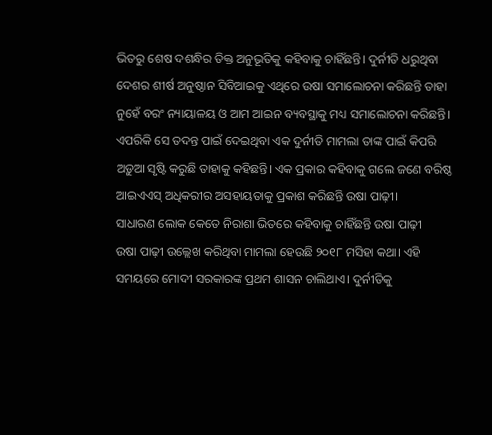ଭିତରୁ ଶେଷ ଦଶନ୍ଧିର ତିକ୍ତ ଅନୁଭୂତିକୁ କହିବାକୁ ଚାହିଁଛନ୍ତି। ଦୁର୍ନୀତି ଧରୁଥିବା ଦେଶର ଶୀର୍ଷ ଅନୁଷ୍ଠାନ ସିବିଆଇକୁ ଏଥିରେ ଉଷା ସମାଲୋଚନା କରିଛନ୍ତି ତାହା ନୁହେଁ ବରଂ ନ୍ୟାୟାଳୟ ଓ ଆମ ଆଇନ ବ୍ୟବସ୍ଥାକୁ ମଧ୍ୟ ସମାଲୋଚନା କରିଛନ୍ତି। ଏପରିକି ସେ ତଦନ୍ତ ପାଇଁ ଦେଇଥିବା ଏକ ଦୁର୍ନୀତି ମାମଲା ତାଙ୍କ ପାଇଁ କିପରି ଅଡ଼ୁଆ ସୃଷ୍ଟି କରୁଛି ତାହାକୁ କହିଛନ୍ତି। ଏକ ପ୍ରକାର କହିବାକୁ ଗଲେ ଜଣେ ବରିଷ୍ଠ ଆଇଏଏସ୍ ଅଧିକରୀର ଅସହାୟତାକୁ ପ୍ରକାଶ କରିଛନ୍ତି ଉଷା ପାଢ଼ୀ।
ସାଧାରଣ ଲୋକ କେତେ ନିରାଶା ଭିତରେ କହିବାକୁ ଚାହିଁଛନ୍ତି ଉଷା ପାଢ଼ୀ
ଉଷା ପାଢ଼ୀ ଉଲ୍ଲେଖ କରିଥିବା ମାମଲା ହେଉଛି ୨୦୧୮ ମସିହା କଥା। ଏହି ସମୟରେ ମୋଦୀ ସରକାରଙ୍କ ପ୍ରଥମ ଶାସନ ଚାଲିଥାଏ। ଦୁର୍ନୀତିକୁ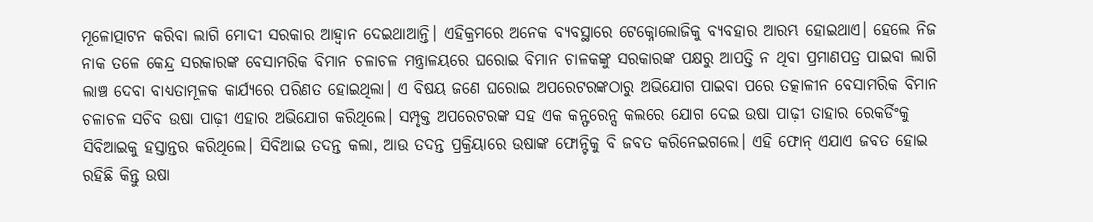ମୂଳୋତ୍ପାଟନ କରିବା ଲାଗି ମୋଦୀ ସରକାର ଆହ୍ୱାନ ଦେଇଥାଆନ୍ତି। ଏହିକ୍ରମରେ ଅନେକ ବ୍ୟବସ୍ଥାରେ ଟେକ୍ନୋଲୋଜିକୁ ବ୍ୟବହାର ଆରମ୍ଭ ହୋଇଥାଏ। ହେଲେ ନିଜ ନାକ ତଳେ କେନ୍ଦ୍ର ସରକାରଙ୍କ ବେସାମରିକ ବିମାନ ଚଳାଚଳ ମନ୍ତ୍ରାଳୟରେ ଘରୋଇ ବିମାନ ଚାଳକଙ୍କୁ ସରକାରଙ୍କ ପକ୍ଷରୁ ଆପତ୍ତି ନ ଥିବା ପ୍ରମାଣପତ୍ର ପାଇବା ଲାଗି ଲାଞ୍ଚ ଦେବା ବାଧ୍ୟତାମୂଳକ କାର୍ଯ୍ୟରେ ପରିଣତ ହୋଇଥିଲା। ଏ ବିଷୟ ଜଣେ ଘରୋଇ ଅପରେଟରଙ୍କଠାରୁ ଅଭିଯୋଗ ପାଇବା ପରେ ତତ୍କାଳୀନ ବେସାମରିକ ବିମାନ ଚଳାଚଳ ସଚିବ ଉଷା ପାଢ଼ୀ ଏହାର ଅଭିଯୋଗ କରିଥିଲେ। ସମ୍ପୃକ୍ତ ଅପରେଟରଙ୍କ ସହ ଏକ କନ୍ଫରେନ୍ସ କଲରେ ଯୋଗ ଦେଇ ଉଷା ପାଢ଼ୀ ତାହାର ରେକର୍ଡିଂକୁ ସିବିଆଇକୁ ହସ୍ତାନ୍ତର କରିଥିଲେ। ସିବିଆଇ ତଦନ୍ତ କଲା, ଆଉ ତଦନ୍ତ ପ୍ରକ୍ରିୟାରେ ଉଷାଙ୍କ ଫୋନ୍ଟିକୁ ବି ଜବତ କରିନେଇଗଲେ। ଏହି ଫୋନ୍ ଏଯାଏ ଜବତ ହୋଇ ରହିଛି କିନ୍ତୁ ଉଷା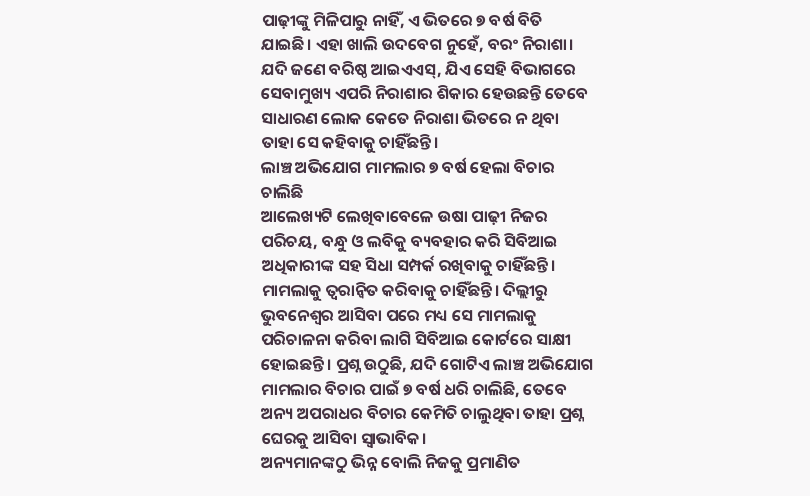ପାଢ଼ୀଙ୍କୁ ମିଳିପାରୁ ନାହିଁ, ଏ ଭିତରେ ୭ ବର୍ଷ ବିତି ଯାଇଛି। ଏହା ଖାଲି ଉଦବେଗ ନୁହେଁ, ବରଂ ନିରାଶା। ଯଦି ଜଣେ ବରିଷ୍ଠ ଆଇଏଏସ୍, ଯିଏ ସେହି ବିଭାଗରେ ସେବାମୁଖ୍ୟ ଏପରି ନିରାଶାର ଶିକାର ହେଉଛନ୍ତି ତେବେ ସାଧାରଣ ଲୋକ କେତେ ନିରାଶା ଭିତରେ ନ ଥିବା ତାହା ସେ କହିବାକୁ ଚାହିଁଛନ୍ତି।
ଲାଞ୍ଚ ଅଭିଯୋଗ ମାମଲାର ୭ ବର୍ଷ ହେଲା ବିଚାର ଚାଲିଛି
ଆଲେଖ୍ୟଟି ଲେଖିବାବେଳେ ଉଷା ପାଢ଼ୀ ନିଜର ପରିଚୟ, ବନ୍ଧୁ ଓ ଲବିକୁ ବ୍ୟବହାର କରି ସିବିଆଇ ଅଧିକାରୀଙ୍କ ସହ ସିଧା ସମ୍ପର୍କ ରଖିବାକୁ ଚାହିଁଛନ୍ତି। ମାମଲାକୁ ତ୍ୱରାନ୍ୱିତ କରିବାକୁ ଚାହିଁଛନ୍ତି। ଦିଲ୍ଲୀରୁ ଭୁବନେଶ୍ୱର ଆସିବା ପରେ ମଧ୍ୟ ସେ ମାମଲାକୁ ପରିଚାଳନା କରିବା ଲାଗି ସିବିଆଇ କୋର୍ଟରେ ସାକ୍ଷୀ ହୋଇଛନ୍ତି। ପ୍ରଶ୍ନ ଉଠୁଛି, ଯଦି ଗୋଟିଏ ଲାଞ୍ଚ ଅଭିଯୋଗ ମାମଲାର ବିଚାର ପାଇଁ ୭ ବର୍ଷ ଧରି ଚାଲିଛି, ତେବେ ଅନ୍ୟ ଅପରାଧର ବିଚାର କେମିତି ଚାଲୁଥିବା ତାହା ପ୍ରଶ୍ନ ଘେରକୁ ଆସିବା ସ୍ୱାଭାବିକ।
ଅନ୍ୟମାନଙ୍କଠୁ ଭିନ୍ନ ବୋଲି ନିଜକୁ ପ୍ରମାଣିତ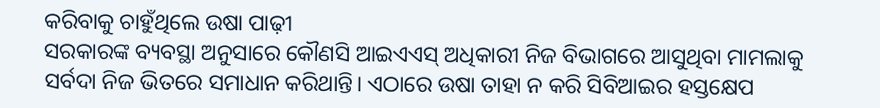କରିବାକୁ ଚାହୁଁଥିଲେ ଉଷା ପାଢ଼ୀ
ସରକାରଙ୍କ ବ୍ୟବସ୍ଥା ଅନୁସାରେ କୌଣସି ଆଇଏଏସ୍ ଅଧିକାରୀ ନିଜ ବିଭାଗରେ ଆସୁଥିବା ମାମଲାକୁ ସର୍ବଦା ନିଜ ଭିତରେ ସମାଧାନ କରିଥାନ୍ତି। ଏଠାରେ ଉଷା ତାହା ନ କରି ସିବିଆଇର ହସ୍ତକ୍ଷେପ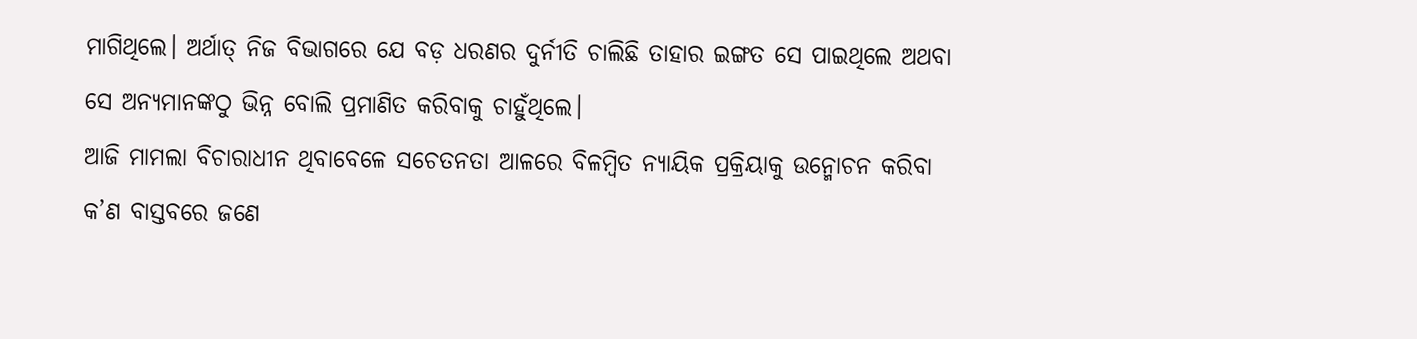ମାଗିଥିଲେ। ଅର୍ଥାତ୍ ନିଜ ବିଭାଗରେ ଯେ ବଡ଼ ଧରଣର ଦୁର୍ନୀତି ଚାଲିଛି ତାହାର ଇଙ୍ଗତ ସେ ପାଇଥିଲେ ଅଥବା ସେ ଅନ୍ୟମାନଙ୍କଠୁ ଭିନ୍ନ ବୋଲି ପ୍ରମାଣିତ କରିବାକୁ ଚାହୁଁଥିଲେ।
ଆଜି ମାମଲା ବିଚାରାଧୀନ ଥିବାବେଳେ ସଚେତନତା ଆଳରେ ବିଳମ୍ବିତ ନ୍ୟାୟିକ ପ୍ରକ୍ରିୟାକୁ ଉନ୍ମୋଚନ କରିବା କ’ଣ ବାସ୍ତବରେ ଜଣେ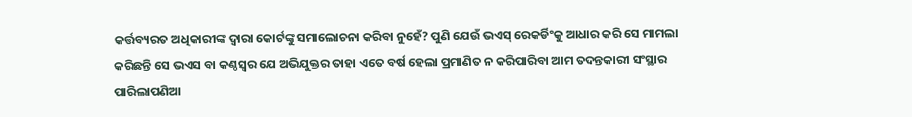କର୍ତ୍ତବ୍ୟରତ ଅଧିକାରୀଙ୍କ ଦ୍ୱାରା କୋର୍ଟଙ୍କୁ ସମାଲୋଚନା କରିବା ନୁହେଁ? ପୁଣି ଯେଉଁ ଭଏସ୍ ରେକର୍ଡିଂକୁ ଆଧାର କରି ସେ ମାମଲା କରିଛନ୍ତି ସେ ଭଏସ ବା କଣ୍ଠସ୍ୱର ଯେ ଅଭିଯୁକ୍ତର ତାହା ଏତେ ବର୍ଷ ହେଲା ପ୍ରମାଣିତ ନ କରିପାରିବା ଆମ ତଦନ୍ତକାରୀ ସଂସ୍ଥାର ପାରିଲାପଣିଆ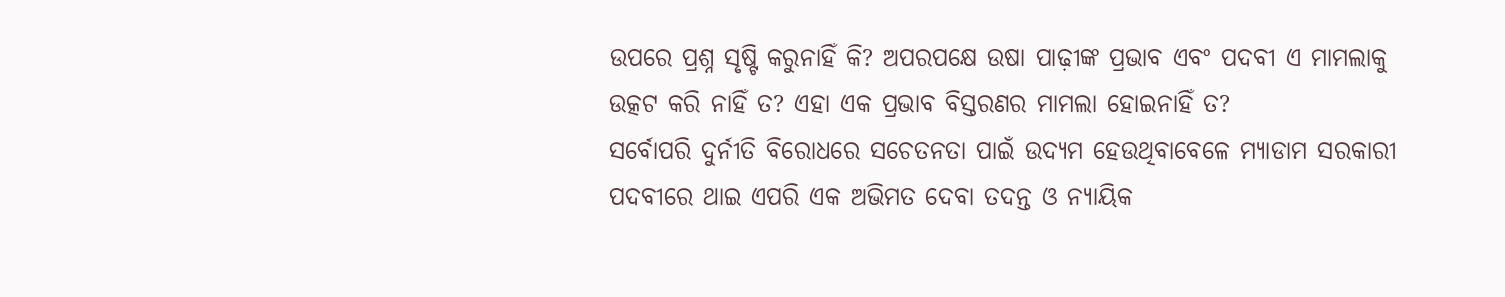ଉପରେ ପ୍ରଶ୍ନ ସୃଷ୍ଟି କରୁନାହିଁ କି? ଅପରପକ୍ଷେ ଉଷା ପାଢ଼ୀଙ୍କ ପ୍ରଭାବ ଏବଂ ପଦବୀ ଏ ମାମଲାକୁ ଉତ୍କଟ କରି ନାହିଁ ତ? ଏହା ଏକ ପ୍ରଭାବ ବିସ୍ତରଣର ମାମଲା ହୋଇନାହିଁ ତ?
ସର୍ବୋପରି ଦୁର୍ନୀତି ବିରୋଧରେ ସଚେତନତା ପାଇଁ ଉଦ୍ୟମ ହେଉଥିବାବେଳେ ମ୍ୟାଡାମ ସରକାରୀ ପଦବୀରେ ଥାଇ ଏପରି ଏକ ଅଭିମତ ଦେବା ତଦନ୍ତ ଓ ନ୍ୟାୟିକ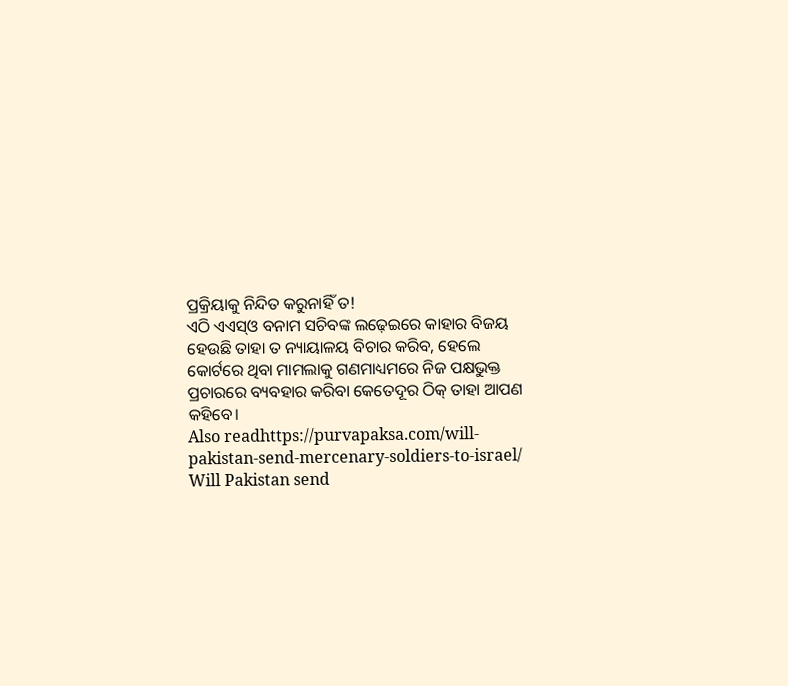ପ୍ରକ୍ରିୟାକୁ ନିନ୍ଦିତ କରୁନାହିଁ ତ!
ଏଠି ଏଏସ୍ଓ ବନାମ ସଚିବଙ୍କ ଲଢ଼େଇରେ କାହାର ବିଜୟ ହେଉଛି ତାହା ତ ନ୍ୟାୟାଳୟ ବିଚାର କରିବ, ହେଲେ କୋର୍ଟରେ ଥିବା ମାମଲାକୁ ଗଣମାଧ୍ୟମରେ ନିଜ ପକ୍ଷଭୁକ୍ତ ପ୍ରଚାରରେ ବ୍ୟବହାର କରିବା କେତେଦୂର ଠିକ୍ ତାହା ଆପଣ କହିବେ।
Also readhttps://purvapaksa.com/will-pakistan-send-mercenary-soldiers-to-israel/
Will Pakistan send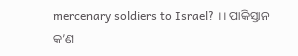mercenary soldiers to Israel? ।। ପାକିସ୍ତାନ କ’ଣ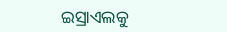ଇସ୍ରାଏଲକୁ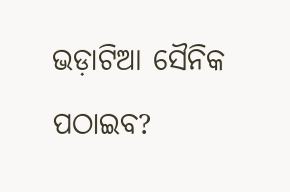ଭଡ଼ାଟିଆ ସୈନିକ ପଠାଇବ?